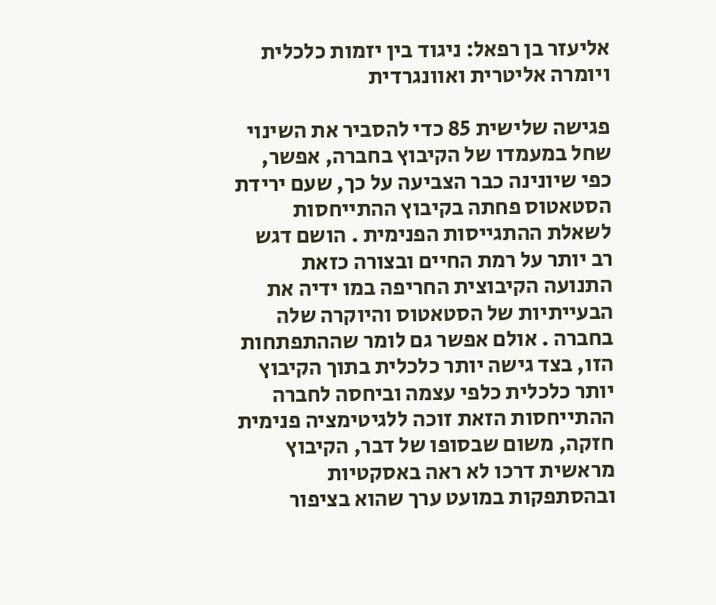אליעזר בן רפאל: ניגוד בין יזמות כלכלית ויומרה אליטרית ואוונגרדית

פגישה שלישית 85 כדי להסביר את השינוי שחל במעמדו של הקיבוץ בחברה, אפשר, כפי שיונינה כבר הצביעה על כך, שעם ירידת הסטאטוס פחתה בקיבוץ ההתייחסות לשאלת ההתגייסות הפנימית . הושם דגש רב יותר על רמת החיים ובצורה כזאת התנועה הקיבוצית החריפה במו ידיה את הבעייתיות של הסטאטוס והיוקרה שלה בחברה . אולם אפשר גם לומר שההתפתחות הזו, בצד גישה יותר כלכלית בתוך הקיבוץ  יותר כלכלית כלפי עצמה וביחסה לחברה  ההתייחסות הזאת זוכה ללגיטימציה פנימית חזקה, משום שבסופו של דבר, הקיבוץ מראשית דרכו לא ראה באסקטיות ובהסתפקות במועט ערך שהוא בציפור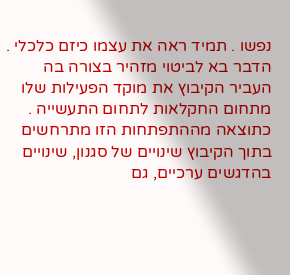נפשו . תמיד ראה את עצמו כיזם כלכלי . הדבר בא לביטוי מזהיר בצורה בה העביר הקיבוץ את מוקד הפעילות שלו מתחום החקלאות לתחום התעשייה . כתוצאה מההתפתחות הזו מתרחשים בתוך הקיבוץ שינויים של סגנון, שינויים בהדגשים ערכיים, גם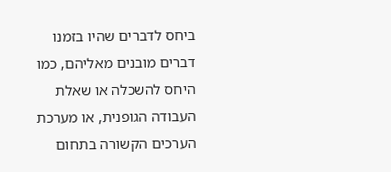ביחס לדברים שהיו בזמנו דברים מובנים מאליהם, כמו היחס להשכלה או שאלת העבודה הגופנית, או מערכת הערכים הקשורה בתחום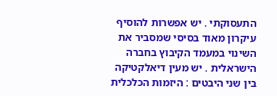התעסוקתי . יש אפשרות להוסיף עיקרון מאוד בסיסי שמסביר את השינוי במעמד הקיבוץ בחברה הישראלית . יש מעין דיאלקטיקה בין שני היבטים : היזמות הכלכלית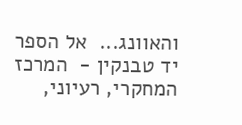והאוונג...  אל הספר
יד טבנקין -  המרכז המחקרי, רעיוני,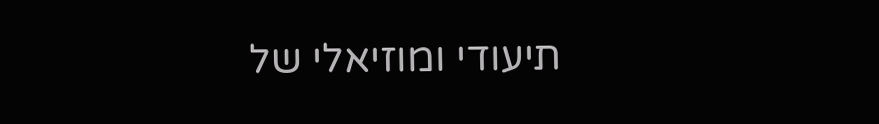תיעודי ומוזיאלי של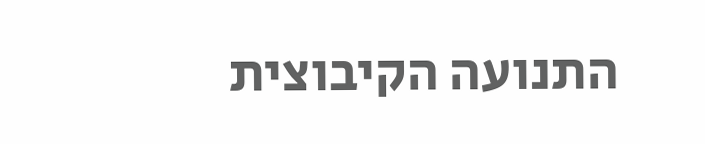התנועה הקיבוצית